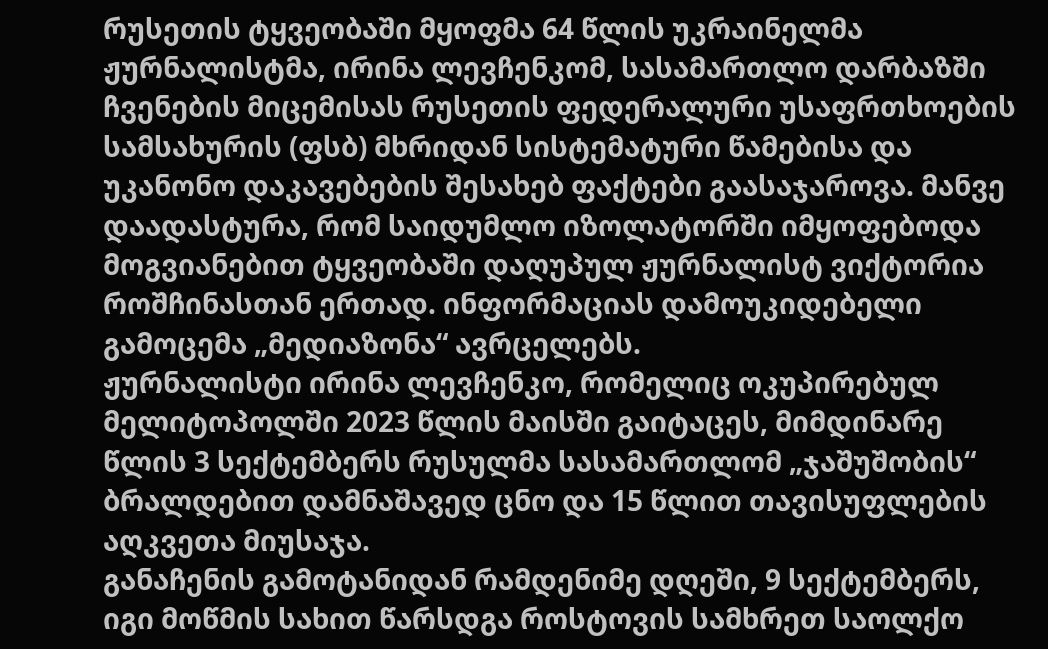რუსეთის ტყვეობაში მყოფმა 64 წლის უკრაინელმა ჟურნალისტმა, ირინა ლევჩენკომ, სასამართლო დარბაზში ჩვენების მიცემისას რუსეთის ფედერალური უსაფრთხოების სამსახურის (ფსბ) მხრიდან სისტემატური წამებისა და უკანონო დაკავებების შესახებ ფაქტები გაასაჯაროვა. მანვე დაადასტურა, რომ საიდუმლო იზოლატორში იმყოფებოდა მოგვიანებით ტყვეობაში დაღუპულ ჟურნალისტ ვიქტორია როშჩინასთან ერთად. ინფორმაციას დამოუკიდებელი გამოცემა „მედიაზონა“ ავრცელებს.
ჟურნალისტი ირინა ლევჩენკო, რომელიც ოკუპირებულ მელიტოპოლში 2023 წლის მაისში გაიტაცეს, მიმდინარე წლის 3 სექტემბერს რუსულმა სასამართლომ „ჯაშუშობის“ ბრალდებით დამნაშავედ ცნო და 15 წლით თავისუფლების აღკვეთა მიუსაჯა.
განაჩენის გამოტანიდან რამდენიმე დღეში, 9 სექტემბერს, იგი მოწმის სახით წარსდგა როსტოვის სამხრეთ საოლქო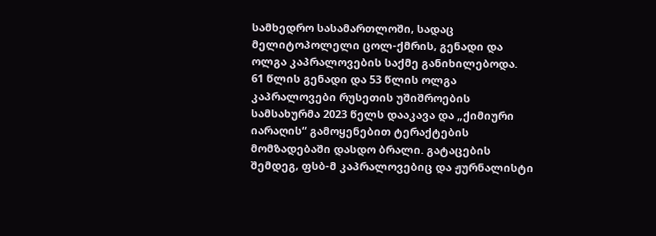სამხედრო სასამართლოში, სადაც მელიტოპოლელი ცოლ-ქმრის, გენადი და ოლგა კაპრალოვების საქმე განიხილებოდა.
61 წლის გენადი და 53 წლის ოლგა კაპრალოვები რუსეთის უშიშროების სამსახურმა 2023 წელს დააკავა და „ქიმიური იარაღის“ გამოყენებით ტერაქტების მომზადებაში დასდო ბრალი. გატაცების შემდეგ, ფსბ-მ კაპრალოვებიც და ჟურნალისტი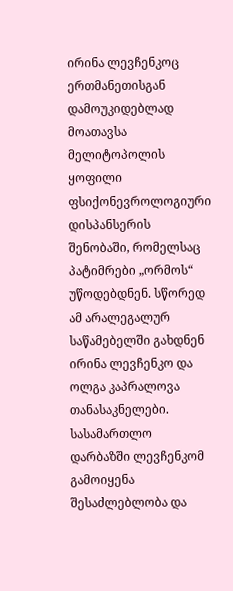ირინა ლევჩენკოც ერთმანეთისგან დამოუკიდებლად მოათავსა მელიტოპოლის ყოფილი ფსიქონევროლოგიური დისპანსერის შენობაში, რომელსაც პატიმრები „ორმოს“ უწოდებდნენ. სწორედ ამ არალეგალურ საწამებელში გახდნენ ირინა ლევჩენკო და ოლგა კაპრალოვა თანასაკნელები.
სასამართლო დარბაზში ლევჩენკომ გამოიყენა შესაძლებლობა და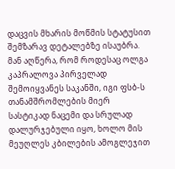დაცვის მხარის მოწმის სტატუსით შემზარავ დეტალებზე ისაუბრა. მან აღწერა, რომ როდესაც ოლგა კაპრალოვა პირველად შემოიყვანეს საკანში, იგი ფსბ-ს თანამშრომლების მიერ სასტიკად ნაცემი და სრულად დალურჯებული იყო, ხოლო მის მეუღლეს კბილების ამოგლეჯით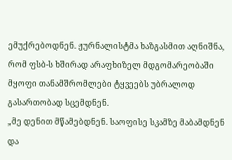ემუქრებოდნენ. ჟურნალისტმა ხაზგასმით აღნიშნა, რომ ფსბ-ს ხშირად არაფხიზელ მდგომარეობაში მყოფი თანამშრომლები ტყვეებს უბრალოდ გასართობად სცემდნენ.
„მე დენით მწამებდნენ. საოფისე სკამზე მაბამდნენ და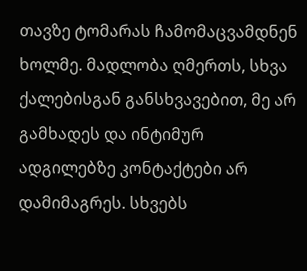თავზე ტომარას ჩამომაცვამდნენ ხოლმე. მადლობა ღმერთს, სხვა ქალებისგან განსხვავებით, მე არ გამხადეს და ინტიმურ ადგილებზე კონტაქტები არ დამიმაგრეს. სხვებს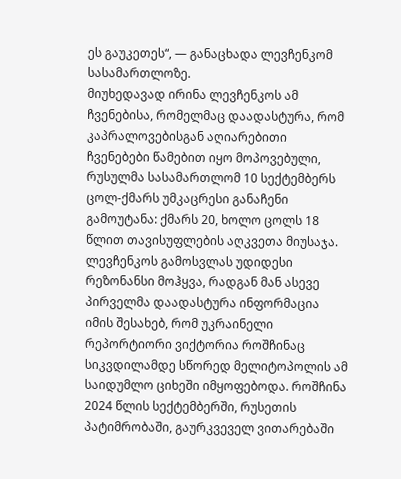ეს გაუკეთეს“, — განაცხადა ლევჩენკომ სასამართლოზე.
მიუხედავად ირინა ლევჩენკოს ამ ჩვენებისა, რომელმაც დაადასტურა, რომ კაპრალოვებისგან აღიარებითი ჩვენებები წამებით იყო მოპოვებული, რუსულმა სასამართლომ 10 სექტემბერს ცოლ-ქმარს უმკაცრესი განაჩენი გამოუტანა: ქმარს 20, ხოლო ცოლს 18 წლით თავისუფლების აღკვეთა მიუსაჯა.
ლევჩენკოს გამოსვლას უდიდესი რეზონანსი მოჰყვა, რადგან მან ასევე პირველმა დაადასტურა ინფორმაცია იმის შესახებ, რომ უკრაინელი რეპორტიორი ვიქტორია როშჩინაც სიკვდილამდე სწორედ მელიტოპოლის ამ საიდუმლო ციხეში იმყოფებოდა. როშჩინა 2024 წლის სექტემბერში, რუსეთის პატიმრობაში, გაურკვეველ ვითარებაში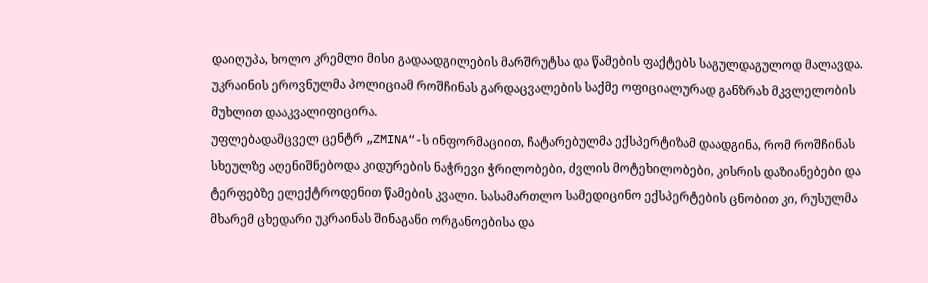დაიღუპა, ხოლო კრემლი მისი გადაადგილების მარშრუტსა და წამების ფაქტებს საგულდაგულოდ მალავდა. უკრაინის ეროვნულმა პოლიციამ როშჩინას გარდაცვალების საქმე ოფიციალურად განზრახ მკვლელობის მუხლით დააკვალიფიცირა.
უფლებადამცველ ცენტრ „ZMINA“-ს ინფორმაციით, ჩატარებულმა ექსპერტიზამ დაადგინა, რომ როშჩინას სხეულზე აღენიშნებოდა კიდურების ნაჭრევი ჭრილობები, ძვლის მოტეხილობები, კისრის დაზიანებები და ტერფებზე ელექტროდენით წამების კვალი. სასამართლო სამედიცინო ექსპერტების ცნობით კი, რუსულმა მხარემ ცხედარი უკრაინას შინაგანი ორგანოებისა და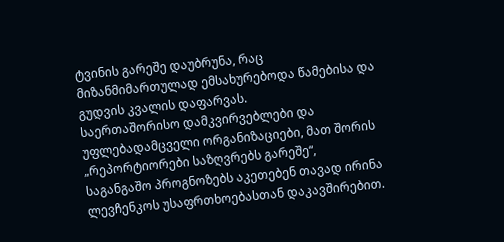ტვინის გარეშე დაუბრუნა, რაც მიზანმიმართულად ემსახურებოდა წამებისა და გუდვის კვალის დაფარვას.
საერთაშორისო დამკვირვებლები და უფლებადამცველი ორგანიზაციები, მათ შორის „რეპორტიორები საზღვრებს გარეშე“, საგანგაშო პროგნოზებს აკეთებენ თავად ირინა ლევჩენკოს უსაფრთხოებასთან დაკავშირებით.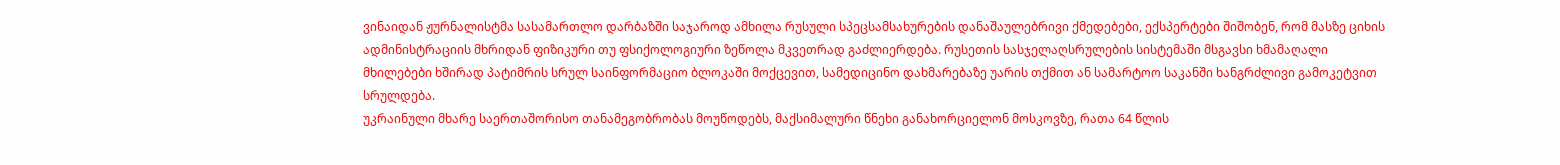ვინაიდან ჟურნალისტმა სასამართლო დარბაზში საჯაროდ ამხილა რუსული სპეცსამსახურების დანაშაულებრივი ქმედებები, ექსპერტები შიშობენ, რომ მასზე ციხის ადმინისტრაციის მხრიდან ფიზიკური თუ ფსიქოლოგიური ზეწოლა მკვეთრად გაძლიერდება. რუსეთის სასჯელაღსრულების სისტემაში მსგავსი ხმამაღალი მხილებები ხშირად პატიმრის სრულ საინფორმაციო ბლოკაში მოქცევით, სამედიცინო დახმარებაზე უარის თქმით ან სამარტოო საკანში ხანგრძლივი გამოკეტვით სრულდება.
უკრაინული მხარე საერთაშორისო თანამეგობრობას მოუწოდებს, მაქსიმალური წნეხი განახორციელონ მოსკოვზე, რათა 64 წლის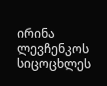ირინა ლევჩენკოს სიცოცხლეს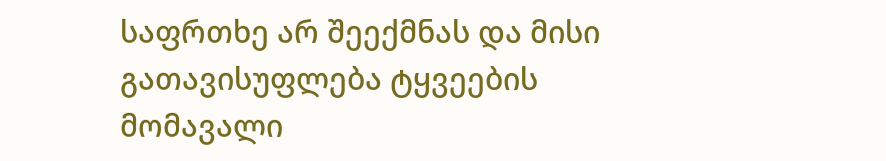საფრთხე არ შეექმნას და მისი გათავისუფლება ტყვეების მომავალი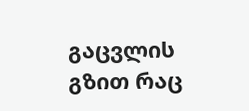გაცვლის გზით რაც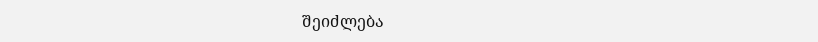შეიძლება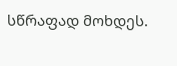სწრაფად მოხდეს.